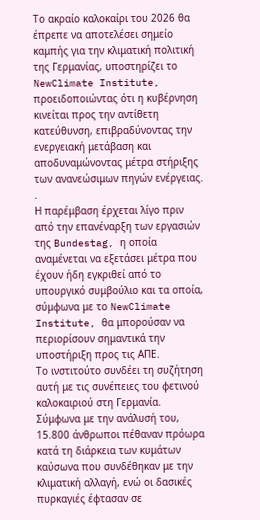Το ακραίο καλοκαίρι του 2026 θα έπρεπε να αποτελέσει σημείο καμπής για την κλιματική πολιτική της Γερμανίας, υποστηρίζει το NewClimate Institute, προειδοποιώντας ότι η κυβέρνηση κινείται προς την αντίθετη κατεύθυνση, επιβραδύνοντας την ενεργειακή μετάβαση και αποδυναμώνοντας μέτρα στήριξης των ανανεώσιμων πηγών ενέργειας.
.
Η παρέμβαση έρχεται λίγο πριν από την επανέναρξη των εργασιών της Bundestag, η οποία αναμένεται να εξετάσει μέτρα που έχουν ήδη εγκριθεί από το υπουργικό συμβούλιο και τα οποία, σύμφωνα με το NewClimate Institute, θα μπορούσαν να περιορίσουν σημαντικά την υποστήριξη προς τις ΑΠΕ.
Το ινστιτούτο συνδέει τη συζήτηση αυτή με τις συνέπειες του φετινού καλοκαιριού στη Γερμανία. Σύμφωνα με την ανάλυσή του, 15.800 άνθρωποι πέθαναν πρόωρα κατά τη διάρκεια των κυμάτων καύσωνα που συνδέθηκαν με την κλιματική αλλαγή, ενώ οι δασικές πυρκαγιές έφτασαν σε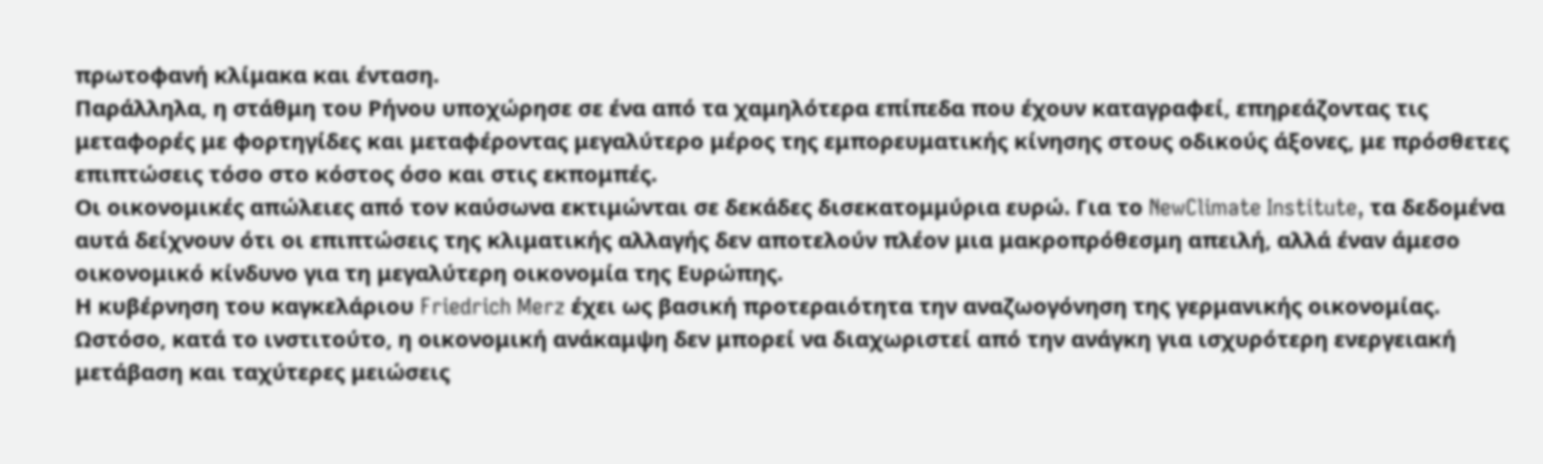πρωτοφανή κλίμακα και ένταση.
Παράλληλα, η στάθμη του Ρήνου υποχώρησε σε ένα από τα χαμηλότερα επίπεδα που έχουν καταγραφεί, επηρεάζοντας τις μεταφορές με φορτηγίδες και μεταφέροντας μεγαλύτερο μέρος της εμπορευματικής κίνησης στους οδικούς άξονες, με πρόσθετες επιπτώσεις τόσο στο κόστος όσο και στις εκπομπές.
Οι οικονομικές απώλειες από τον καύσωνα εκτιμώνται σε δεκάδες δισεκατομμύρια ευρώ. Για το NewClimate Institute, τα δεδομένα αυτά δείχνουν ότι οι επιπτώσεις της κλιματικής αλλαγής δεν αποτελούν πλέον μια μακροπρόθεσμη απειλή, αλλά έναν άμεσο οικονομικό κίνδυνο για τη μεγαλύτερη οικονομία της Ευρώπης.
Η κυβέρνηση του καγκελάριου Friedrich Merz έχει ως βασική προτεραιότητα την αναζωογόνηση της γερμανικής οικονομίας. Ωστόσο, κατά το ινστιτούτο, η οικονομική ανάκαμψη δεν μπορεί να διαχωριστεί από την ανάγκη για ισχυρότερη ενεργειακή μετάβαση και ταχύτερες μειώσεις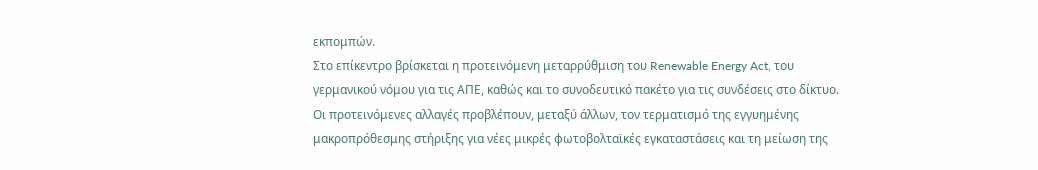εκπομπών.
Στο επίκεντρο βρίσκεται η προτεινόμενη μεταρρύθμιση του Renewable Energy Act, του γερμανικού νόμου για τις ΑΠΕ, καθώς και το συνοδευτικό πακέτο για τις συνδέσεις στο δίκτυο.
Οι προτεινόμενες αλλαγές προβλέπουν, μεταξύ άλλων, τον τερματισμό της εγγυημένης μακροπρόθεσμης στήριξης για νέες μικρές φωτοβολταϊκές εγκαταστάσεις και τη μείωση της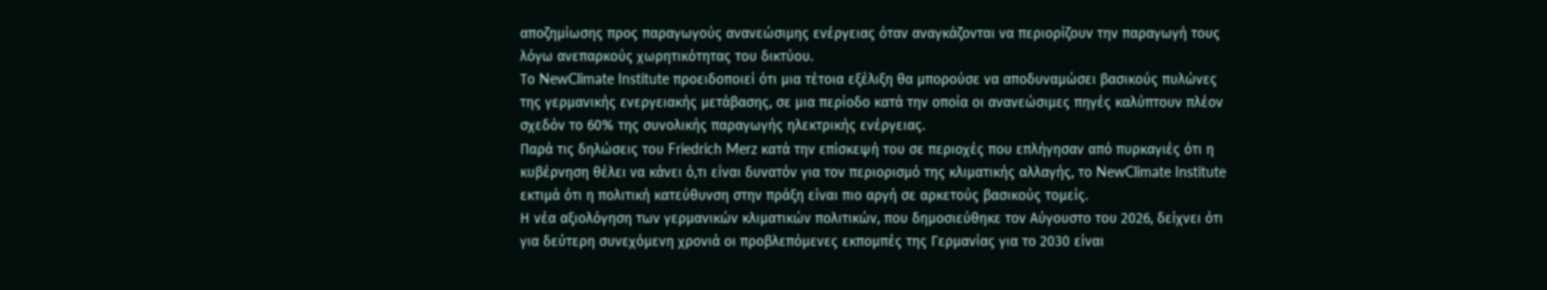αποζημίωσης προς παραγωγούς ανανεώσιμης ενέργειας όταν αναγκάζονται να περιορίζουν την παραγωγή τους λόγω ανεπαρκούς χωρητικότητας του δικτύου.
Το NewClimate Institute προειδοποιεί ότι μια τέτοια εξέλιξη θα μπορούσε να αποδυναμώσει βασικούς πυλώνες της γερμανικής ενεργειακής μετάβασης, σε μια περίοδο κατά την οποία οι ανανεώσιμες πηγές καλύπτουν πλέον σχεδόν το 60% της συνολικής παραγωγής ηλεκτρικής ενέργειας.
Παρά τις δηλώσεις του Friedrich Merz κατά την επίσκεψή του σε περιοχές που επλήγησαν από πυρκαγιές ότι η κυβέρνηση θέλει να κάνει ό,τι είναι δυνατόν για τον περιορισμό της κλιματικής αλλαγής, το NewClimate Institute εκτιμά ότι η πολιτική κατεύθυνση στην πράξη είναι πιο αργή σε αρκετούς βασικούς τομείς.
Η νέα αξιολόγηση των γερμανικών κλιματικών πολιτικών, που δημοσιεύθηκε τον Αύγουστο του 2026, δείχνει ότι για δεύτερη συνεχόμενη χρονιά οι προβλεπόμενες εκπομπές της Γερμανίας για το 2030 είναι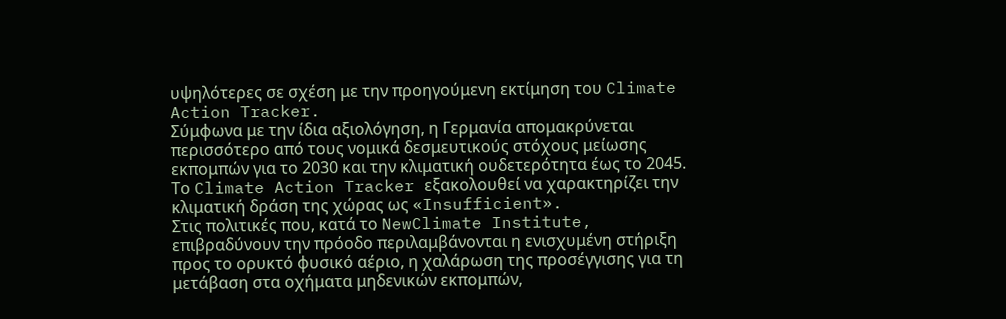υψηλότερες σε σχέση με την προηγούμενη εκτίμηση του Climate Action Tracker.
Σύμφωνα με την ίδια αξιολόγηση, η Γερμανία απομακρύνεται περισσότερο από τους νομικά δεσμευτικούς στόχους μείωσης εκπομπών για το 2030 και την κλιματική ουδετερότητα έως το 2045. Το Climate Action Tracker εξακολουθεί να χαρακτηρίζει την κλιματική δράση της χώρας ως «Insufficient».
Στις πολιτικές που, κατά το NewClimate Institute, επιβραδύνουν την πρόοδο περιλαμβάνονται η ενισχυμένη στήριξη προς το ορυκτό φυσικό αέριο, η χαλάρωση της προσέγγισης για τη μετάβαση στα οχήματα μηδενικών εκπομπών,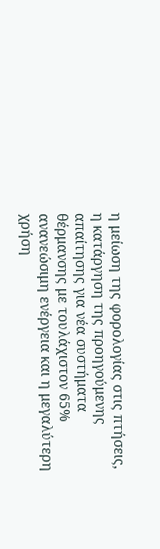η μείωση της φορολογίας στις πτήσεις, η κατάργηση της προηγούμενης απαίτησης για νέα συστήματα θέρμανσης με τουλάχιστον 65% ανανεώσιμη ενέργεια και η μεγαλύτερη χρήση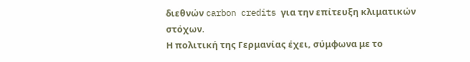διεθνών carbon credits για την επίτευξη κλιματικών στόχων.
Η πολιτική της Γερμανίας έχει, σύμφωνα με το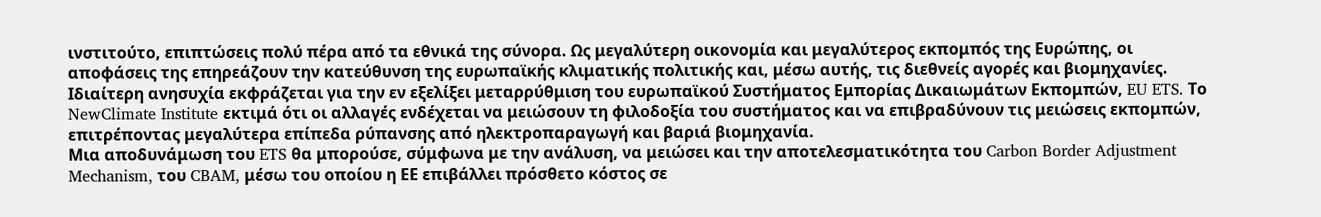ινστιτούτο, επιπτώσεις πολύ πέρα από τα εθνικά της σύνορα. Ως μεγαλύτερη οικονομία και μεγαλύτερος εκπομπός της Ευρώπης, οι αποφάσεις της επηρεάζουν την κατεύθυνση της ευρωπαϊκής κλιματικής πολιτικής και, μέσω αυτής, τις διεθνείς αγορές και βιομηχανίες.
Ιδιαίτερη ανησυχία εκφράζεται για την εν εξελίξει μεταρρύθμιση του ευρωπαϊκού Συστήματος Εμπορίας Δικαιωμάτων Εκπομπών, EU ETS. Το NewClimate Institute εκτιμά ότι οι αλλαγές ενδέχεται να μειώσουν τη φιλοδοξία του συστήματος και να επιβραδύνουν τις μειώσεις εκπομπών, επιτρέποντας μεγαλύτερα επίπεδα ρύπανσης από ηλεκτροπαραγωγή και βαριά βιομηχανία.
Μια αποδυνάμωση του ETS θα μπορούσε, σύμφωνα με την ανάλυση, να μειώσει και την αποτελεσματικότητα του Carbon Border Adjustment Mechanism, του CBAM, μέσω του οποίου η ΕΕ επιβάλλει πρόσθετο κόστος σε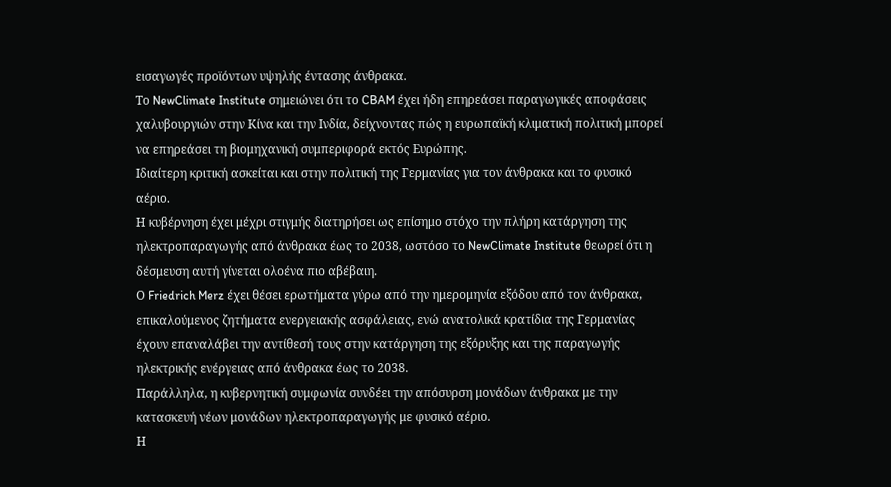εισαγωγές προϊόντων υψηλής έντασης άνθρακα.
Το NewClimate Institute σημειώνει ότι το CBAM έχει ήδη επηρεάσει παραγωγικές αποφάσεις χαλυβουργιών στην Κίνα και την Ινδία, δείχνοντας πώς η ευρωπαϊκή κλιματική πολιτική μπορεί να επηρεάσει τη βιομηχανική συμπεριφορά εκτός Ευρώπης.
Ιδιαίτερη κριτική ασκείται και στην πολιτική της Γερμανίας για τον άνθρακα και το φυσικό αέριο.
Η κυβέρνηση έχει μέχρι στιγμής διατηρήσει ως επίσημο στόχο την πλήρη κατάργηση της ηλεκτροπαραγωγής από άνθρακα έως το 2038, ωστόσο το NewClimate Institute θεωρεί ότι η δέσμευση αυτή γίνεται ολοένα πιο αβέβαιη.
Ο Friedrich Merz έχει θέσει ερωτήματα γύρω από την ημερομηνία εξόδου από τον άνθρακα, επικαλούμενος ζητήματα ενεργειακής ασφάλειας, ενώ ανατολικά κρατίδια της Γερμανίας έχουν επαναλάβει την αντίθεσή τους στην κατάργηση της εξόρυξης και της παραγωγής ηλεκτρικής ενέργειας από άνθρακα έως το 2038.
Παράλληλα, η κυβερνητική συμφωνία συνδέει την απόσυρση μονάδων άνθρακα με την κατασκευή νέων μονάδων ηλεκτροπαραγωγής με φυσικό αέριο.
Η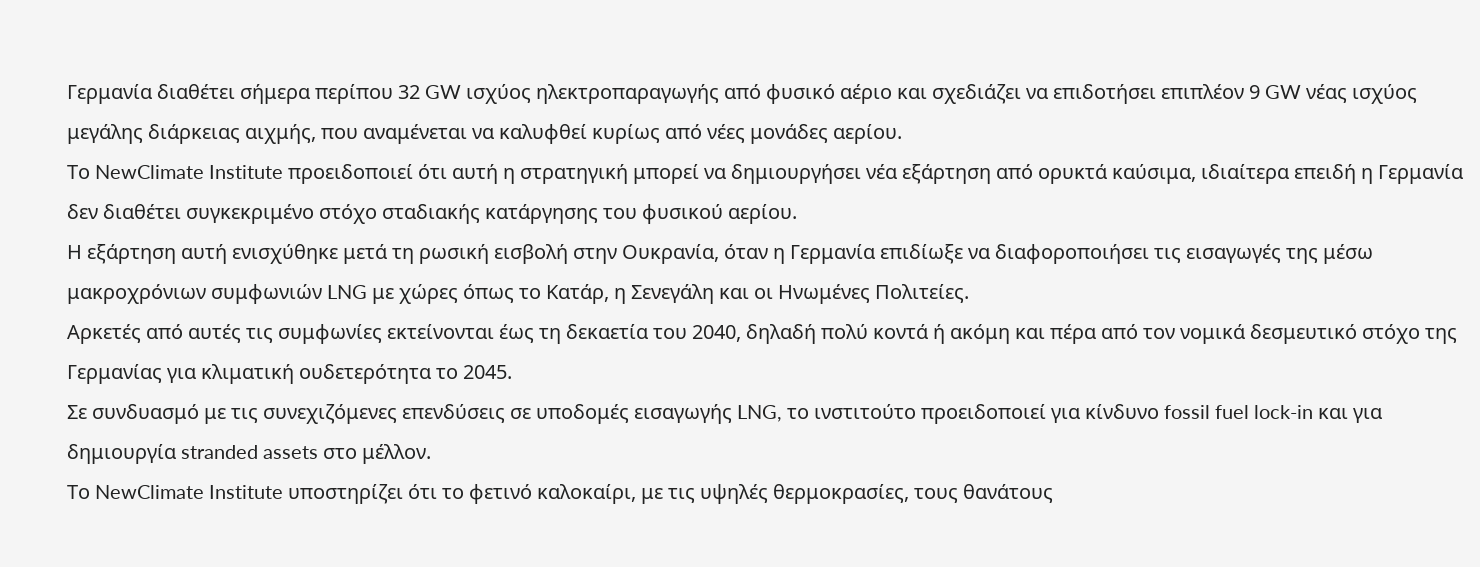Γερμανία διαθέτει σήμερα περίπου 32 GW ισχύος ηλεκτροπαραγωγής από φυσικό αέριο και σχεδιάζει να επιδοτήσει επιπλέον 9 GW νέας ισχύος μεγάλης διάρκειας αιχμής, που αναμένεται να καλυφθεί κυρίως από νέες μονάδες αερίου.
Το NewClimate Institute προειδοποιεί ότι αυτή η στρατηγική μπορεί να δημιουργήσει νέα εξάρτηση από ορυκτά καύσιμα, ιδιαίτερα επειδή η Γερμανία δεν διαθέτει συγκεκριμένο στόχο σταδιακής κατάργησης του φυσικού αερίου.
Η εξάρτηση αυτή ενισχύθηκε μετά τη ρωσική εισβολή στην Ουκρανία, όταν η Γερμανία επιδίωξε να διαφοροποιήσει τις εισαγωγές της μέσω μακροχρόνιων συμφωνιών LNG με χώρες όπως το Κατάρ, η Σενεγάλη και οι Ηνωμένες Πολιτείες.
Αρκετές από αυτές τις συμφωνίες εκτείνονται έως τη δεκαετία του 2040, δηλαδή πολύ κοντά ή ακόμη και πέρα από τον νομικά δεσμευτικό στόχο της Γερμανίας για κλιματική ουδετερότητα το 2045.
Σε συνδυασμό με τις συνεχιζόμενες επενδύσεις σε υποδομές εισαγωγής LNG, το ινστιτούτο προειδοποιεί για κίνδυνο fossil fuel lock-in και για δημιουργία stranded assets στο μέλλον.
Το NewClimate Institute υποστηρίζει ότι το φετινό καλοκαίρι, με τις υψηλές θερμοκρασίες, τους θανάτους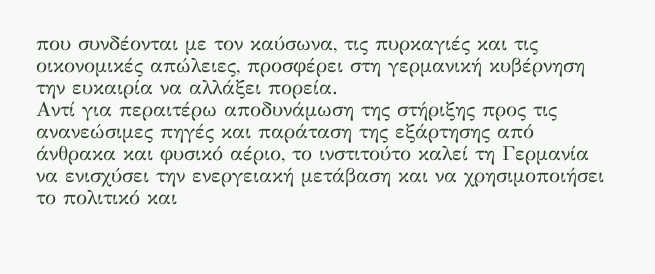που συνδέονται με τον καύσωνα, τις πυρκαγιές και τις οικονομικές απώλειες, προσφέρει στη γερμανική κυβέρνηση την ευκαιρία να αλλάξει πορεία.
Αντί για περαιτέρω αποδυνάμωση της στήριξης προς τις ανανεώσιμες πηγές και παράταση της εξάρτησης από άνθρακα και φυσικό αέριο, το ινστιτούτο καλεί τη Γερμανία να ενισχύσει την ενεργειακή μετάβαση και να χρησιμοποιήσει το πολιτικό και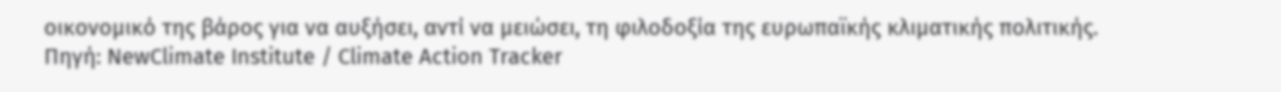οικονομικό της βάρος για να αυξήσει, αντί να μειώσει, τη φιλοδοξία της ευρωπαϊκής κλιματικής πολιτικής.
Πηγή: NewClimate Institute / Climate Action Tracker